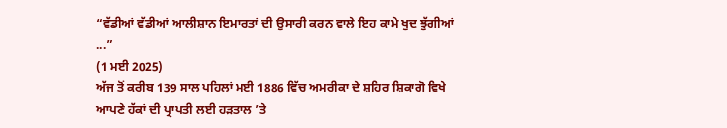“ਵੱਡੀਆਂ ਵੱਡੀਆਂ ਆਲੀਸ਼ਾਨ ਇਮਾਰਤਾਂ ਦੀ ਉਸਾਰੀ ਕਰਨ ਵਾਲੇ ਇਹ ਕਾਮੇ ਖੁਦ ਝੁੱਗੀਆਂ ...”
(1 ਮਈ 2025)
ਅੱਜ ਤੋਂ ਕਰੀਬ 139 ਸਾਲ ਪਹਿਲਾਂ ਮਈ 1886 ਵਿੱਚ ਅਮਰੀਕਾ ਦੇ ਸ਼ਹਿਰ ਸ਼ਿਕਾਗੋ ਵਿਖੇ ਆਪਣੇ ਹੱਕਾਂ ਦੀ ਪ੍ਰਾਪਤੀ ਲਈ ਹੜਤਾਲ ’ਤੇ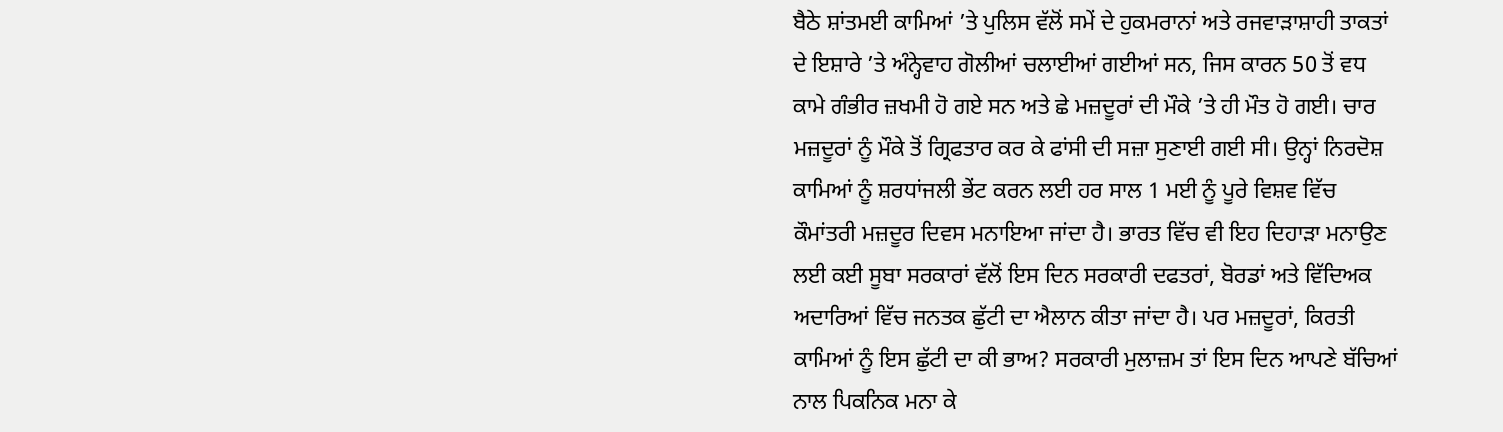ਬੈਠੇ ਸ਼ਾਂਤਮਈ ਕਾਮਿਆਂ ’ਤੇ ਪੁਲਿਸ ਵੱਲੋਂ ਸਮੇਂ ਦੇ ਹੁਕਮਰਾਨਾਂ ਅਤੇ ਰਜਵਾੜਾਸ਼ਾਹੀ ਤਾਕਤਾਂ ਦੇ ਇਸ਼ਾਰੇ ’ਤੇ ਅੰਨ੍ਹੇਵਾਹ ਗੋਲੀਆਂ ਚਲਾਈਆਂ ਗਈਆਂ ਸਨ, ਜਿਸ ਕਾਰਨ 50 ਤੋਂ ਵਧ ਕਾਮੇ ਗੰਭੀਰ ਜ਼ਖਮੀ ਹੋ ਗਏ ਸਨ ਅਤੇ ਛੇ ਮਜ਼ਦੂਰਾਂ ਦੀ ਮੌਕੇ ’ਤੇ ਹੀ ਮੌਤ ਹੋ ਗਈ। ਚਾਰ ਮਜ਼ਦੂਰਾਂ ਨੂੰ ਮੌਕੇ ਤੋਂ ਗ੍ਰਿਫਤਾਰ ਕਰ ਕੇ ਫਾਂਸੀ ਦੀ ਸਜ਼ਾ ਸੁਣਾਈ ਗਈ ਸੀ। ਉਨ੍ਹਾਂ ਨਿਰਦੋਸ਼ ਕਾਮਿਆਂ ਨੂੰ ਸ਼ਰਧਾਂਜਲੀ ਭੇਂਟ ਕਰਨ ਲਈ ਹਰ ਸਾਲ 1 ਮਈ ਨੂੰ ਪੂਰੇ ਵਿਸ਼ਵ ਵਿੱਚ ਕੌਮਾਂਤਰੀ ਮਜ਼ਦੂਰ ਦਿਵਸ ਮਨਾਇਆ ਜਾਂਦਾ ਹੈ। ਭਾਰਤ ਵਿੱਚ ਵੀ ਇਹ ਦਿਹਾੜਾ ਮਨਾਉਣ ਲਈ ਕਈ ਸੂਬਾ ਸਰਕਾਰਾਂ ਵੱਲੋਂ ਇਸ ਦਿਨ ਸਰਕਾਰੀ ਦਫਤਰਾਂ, ਬੋਰਡਾਂ ਅਤੇ ਵਿੱਦਿਅਕ ਅਦਾਰਿਆਂ ਵਿੱਚ ਜਨਤਕ ਛੁੱਟੀ ਦਾ ਐਲਾਨ ਕੀਤਾ ਜਾਂਦਾ ਹੈ। ਪਰ ਮਜ਼ਦੂਰਾਂ, ਕਿਰਤੀ ਕਾਮਿਆਂ ਨੂੰ ਇਸ ਛੁੱਟੀ ਦਾ ਕੀ ਭਾਅ? ਸਰਕਾਰੀ ਮੁਲਾਜ਼ਮ ਤਾਂ ਇਸ ਦਿਨ ਆਪਣੇ ਬੱਚਿਆਂ ਨਾਲ ਪਿਕਨਿਕ ਮਨਾ ਕੇ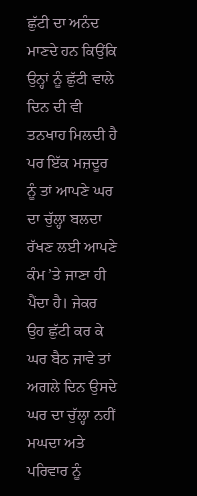ਛੁੱਟੀ ਦਾ ਅਨੰਦ ਮਾਣਦੇ ਹਨ ਕਿਉਂਕਿ ਉਨ੍ਹਾਂ ਨੂੰ ਛੁੱਟੀ ਵਾਲੇ ਦਿਨ ਦੀ ਵੀ ਤਨਖਾਹ ਮਿਲਦੀ ਹੈ ਪਰ ਇੱਕ ਮਜ਼ਦੂਰ ਨੂੰ ਤਾਂ ਆਪਣੇ ਘਰ ਦਾ ਚੁੱਲ੍ਹਾ ਬਲਦਾ ਰੱਖਣ ਲਈ ਆਪਣੇ ਕੰਮ ’ਤੇ ਜਾਣਾ ਹੀ ਪੈਂਦਾ ਹੈ। ਜੇਕਰ ਉਹ ਛੁੱਟੀ ਕਰ ਕੇ ਘਰ ਬੈਠ ਜਾਵੇ ਤਾਂ ਅਗਲੇ ਦਿਨ ਉਸਦੇ ਘਰ ਦਾ ਚੁੱਲ੍ਹਾ ਨਹੀਂ ਮਘਦਾ ਅਤੇ ਪਰਿਵਾਰ ਨੂੰ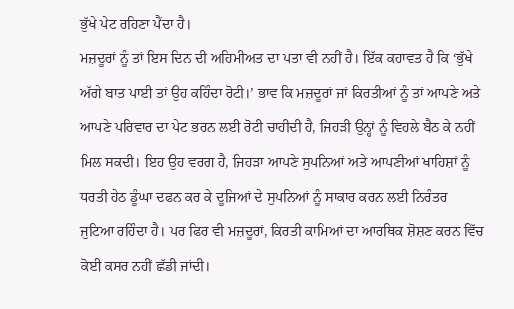ਭੁੱਖੇ ਪੇਟ ਰਹਿਣਾ ਪੈਂਦਾ ਹੈ।
ਮਜ਼ਦੂਰਾਂ ਨੂੰ ਤਾਂ ਇਸ ਦਿਨ ਦੀ ਅਹਿਮੀਅਤ ਦਾ ਪਤਾ ਵੀ ਨਹੀਂ ਹੈ। ਇੱਕ ਕਹਾਵਤ ਹੈ ਕਿ ‘ਭੁੱਖੇ ਅੱਗੇ ਬਾਤ ਪਾਈ ਤਾਂ ਉਹ ਕਹਿੰਦਾ ਰੋਟੀ।’ ਭਾਵ ਕਿ ਮਜ਼ਦੂਰਾਂ ਜਾਂ ਕਿਰਤੀਆਂ ਨੂੰ ਤਾਂ ਆਪਣੇ ਅਤੇ ਆਪਣੇ ਪਰਿਵਾਰ ਦਾ ਪੇਟ ਭਰਨ ਲਈ ਰੋਟੀ ਚਾਹੀਦੀ ਹੈ, ਜਿਹੜੀ ਉਨ੍ਹਾਂ ਨੂੰ ਵਿਹਲੇ ਬੈਠ ਕੇ ਨਹੀਂ ਮਿਲ ਸਕਦੀ। ਇਹ ਉਹ ਵਰਗ ਹੈ, ਜਿਹੜਾ ਆਪਣੇ ਸੁਪਨਿਆਂ ਅਤੇ ਆਪਣੀਆਂ ਖਾਹਿਸ਼ਾਂ ਨੂੰ ਧਰਤੀ ਹੇਠ ਡੂੰਘਾ ਦਫਨ ਕਰ ਕੇ ਦੂਜਿਆਂ ਦੇ ਸੁਪਨਿਆਂ ਨੂੰ ਸਾਕਾਰ ਕਰਨ ਲਈ ਨਿਰੰਤਰ ਜੁਟਿਆ ਰਹਿੰਦਾ ਹੈ। ਪਰ ਫਿਰ ਵੀ ਮਜ਼ਦੂਰਾਂ, ਕਿਰਤੀ ਕਾਮਿਆਂ ਦਾ ਆਰਥਿਕ ਸ਼ੋਸ਼ਣ ਕਰਨ ਵਿੱਚ ਕੋਈ ਕਸਰ ਨਹੀਂ ਛੱਡੀ ਜਾਂਦੀ।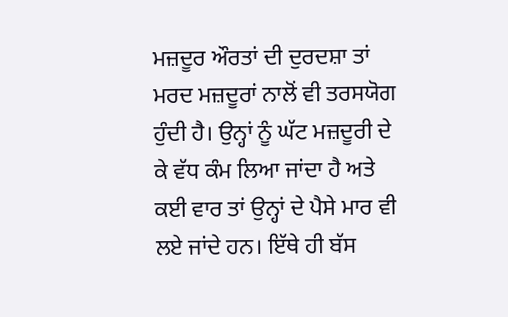ਮਜ਼ਦੂਰ ਔਰਤਾਂ ਦੀ ਦੁਰਦਸ਼ਾ ਤਾਂ ਮਰਦ ਮਜ਼ਦੂਰਾਂ ਨਾਲੋਂ ਵੀ ਤਰਸਯੋਗ ਹੁੰਦੀ ਹੈ। ਉਨ੍ਹਾਂ ਨੂੰ ਘੱਟ ਮਜ਼ਦੂਰੀ ਦੇ ਕੇ ਵੱਧ ਕੰਮ ਲਿਆ ਜਾਂਦਾ ਹੈ ਅਤੇ ਕਈ ਵਾਰ ਤਾਂ ਉਨ੍ਹਾਂ ਦੇ ਪੈਸੇ ਮਾਰ ਵੀ ਲਏ ਜਾਂਦੇ ਹਨ। ਇੱਥੇ ਹੀ ਬੱਸ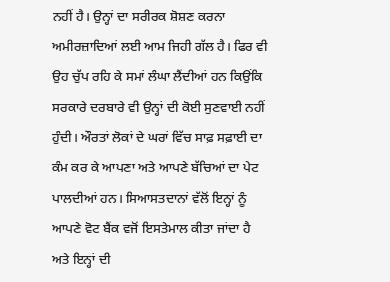ਨਹੀਂ ਹੈ। ਉਨ੍ਹਾਂ ਦਾ ਸਰੀਰਕ ਸ਼ੋਸ਼ਣ ਕਰਨਾ ਅਮੀਰਜ਼ਾਦਿਆਂ ਲਈ ਆਮ ਜਿਹੀ ਗੱਲ ਹੈ। ਫਿਰ ਵੀ ਉਹ ਚੁੱਪ ਰਹਿ ਕੇ ਸਮਾਂ ਲੰਘਾ ਲੈਂਦੀਆਂ ਹਨ ਕਿਉਂਕਿ ਸਰਕਾਰੇ ਦਰਬਾਰੇ ਵੀ ਉਨ੍ਹਾਂ ਦੀ ਕੋਈ ਸੁਣਵਾਈ ਨਹੀਂ ਹੁੰਦੀ। ਔਰਤਾਂ ਲੋਕਾਂ ਦੇ ਘਰਾਂ ਵਿੱਚ ਸਾਫ਼ ਸਫ਼ਾਈ ਦਾ ਕੰਮ ਕਰ ਕੇ ਆਪਣਾ ਅਤੇ ਆਪਣੇ ਬੱਚਿਆਂ ਦਾ ਪੇਟ ਪਾਲਦੀਆਂ ਹਨ। ਸਿਆਸਤਦਾਨਾਂ ਵੱਲੋਂ ਇਨ੍ਹਾਂ ਨੂੰ ਆਪਣੇ ਵੋਟ ਬੈਂਕ ਵਜੋਂ ਇਸਤੇਮਾਲ ਕੀਤਾ ਜਾਂਦਾ ਹੈ ਅਤੇ ਇਨ੍ਹਾਂ ਦੀ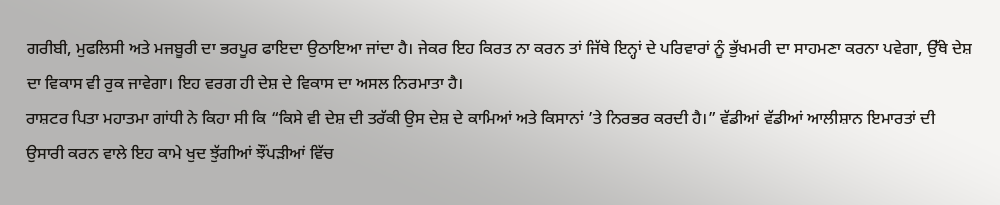ਗਰੀਬੀ, ਮੁਫਲਿਸੀ ਅਤੇ ਮਜਬੂਰੀ ਦਾ ਭਰਪੂਰ ਫਾਇਦਾ ਉਠਾਇਆ ਜਾਂਦਾ ਹੈ। ਜੇਕਰ ਇਹ ਕਿਰਤ ਨਾ ਕਰਨ ਤਾਂ ਜਿੱਥੇ ਇਨ੍ਹਾਂ ਦੇ ਪਰਿਵਾਰਾਂ ਨੂੰ ਭੁੱਖਮਰੀ ਦਾ ਸਾਹਮਣਾ ਕਰਨਾ ਪਵੇਗਾ, ਉੱਥੇ ਦੇਸ਼ ਦਾ ਵਿਕਾਸ ਵੀ ਰੁਕ ਜਾਵੇਗਾ। ਇਹ ਵਰਗ ਹੀ ਦੇਸ਼ ਦੇ ਵਿਕਾਸ ਦਾ ਅਸਲ ਨਿਰਮਾਤਾ ਹੈ।
ਰਾਸ਼ਟਰ ਪਿਤਾ ਮਹਾਤਮਾ ਗਾਂਧੀ ਨੇ ਕਿਹਾ ਸੀ ਕਿ “ਕਿਸੇ ਵੀ ਦੇਸ਼ ਦੀ ਤਰੱਕੀ ਉਸ ਦੇਸ਼ ਦੇ ਕਾਮਿਆਂ ਅਤੇ ਕਿਸਾਨਾਂ ’ਤੇ ਨਿਰਭਰ ਕਰਦੀ ਹੈ।” ਵੱਡੀਆਂ ਵੱਡੀਆਂ ਆਲੀਸ਼ਾਨ ਇਮਾਰਤਾਂ ਦੀ ਉਸਾਰੀ ਕਰਨ ਵਾਲੇ ਇਹ ਕਾਮੇ ਖੁਦ ਝੁੱਗੀਆਂ ਝੌਂਪੜੀਆਂ ਵਿੱਚ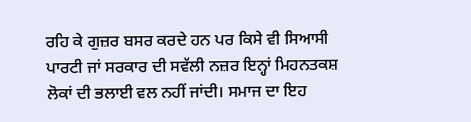ਰਹਿ ਕੇ ਗੁਜ਼ਰ ਬਸਰ ਕਰਦੇ ਹਨ ਪਰ ਕਿਸੇ ਵੀ ਸਿਆਸੀ ਪਾਰਟੀ ਜਾਂ ਸਰਕਾਰ ਦੀ ਸਵੱਲੀ ਨਜ਼ਰ ਇਨ੍ਹਾਂ ਮਿਹਨਤਕਸ਼ ਲੋਕਾਂ ਦੀ ਭਲਾਈ ਵਲ ਨਹੀਂ ਜਾਂਦੀ। ਸਮਾਜ ਦਾ ਇਹ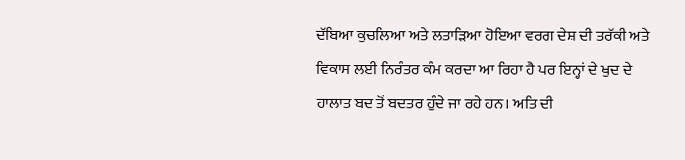ਦੱਬਿਆ ਕੁਚਲਿਆ ਅਤੇ ਲਤਾੜਿਆ ਹੋਇਆ ਵਰਗ ਦੇਸ਼ ਦੀ ਤਰੱਕੀ ਅਤੇ ਵਿਕਾਸ ਲਈ ਨਿਰੰਤਰ ਕੰਮ ਕਰਦਾ ਆ ਰਿਹਾ ਹੈ ਪਰ ਇਨ੍ਹਾਂ ਦੇ ਖੁਦ ਦੇ ਹਾਲਾਤ ਬਦ ਤੋਂ ਬਦਤਰ ਹੁੰਦੇ ਜਾ ਰਹੇ ਹਨ। ਅਤਿ ਦੀ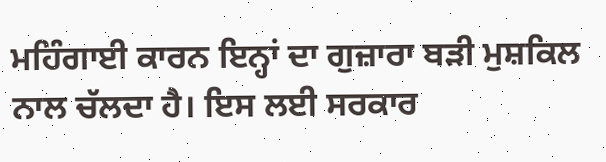ਮਹਿੰਗਾਈ ਕਾਰਨ ਇਨ੍ਹਾਂ ਦਾ ਗੁਜ਼ਾਰਾ ਬੜੀ ਮੁਸ਼ਕਿਲ ਨਾਲ ਚੱਲਦਾ ਹੈ। ਇਸ ਲਈ ਸਰਕਾਰ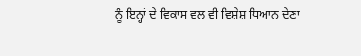ਨੂੰ ਇਨ੍ਹਾਂ ਦੇ ਵਿਕਾਸ ਵਲ ਵੀ ਵਿਸ਼ੇਸ਼ ਧਿਆਨ ਦੇਣਾ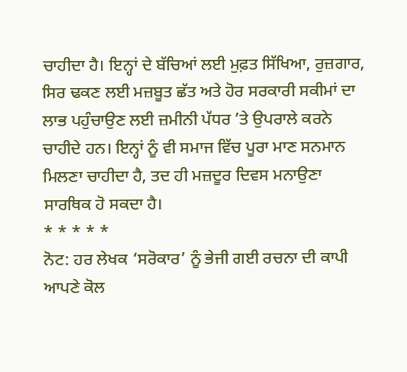ਚਾਹੀਦਾ ਹੈ। ਇਨ੍ਹਾਂ ਦੇ ਬੱਚਿਆਂ ਲਈ ਮੁਫ਼ਤ ਸਿੱਖਿਆ, ਰੁਜ਼ਗਾਰ, ਸਿਰ ਢਕਣ ਲਈ ਮਜ਼ਬੂਤ ਛੱਤ ਅਤੇ ਹੋਰ ਸਰਕਾਰੀ ਸਕੀਮਾਂ ਦਾ ਲਾਭ ਪਹੁੰਚਾਉਣ ਲਈ ਜ਼ਮੀਨੀ ਪੱਧਰ ’ਤੇ ਉਪਰਾਲੇ ਕਰਨੇ ਚਾਹੀਦੇ ਹਨ। ਇਨ੍ਹਾਂ ਨੂੰ ਵੀ ਸਮਾਜ ਵਿੱਚ ਪੂਰਾ ਮਾਣ ਸਨਮਾਨ ਮਿਲਣਾ ਚਾਹੀਦਾ ਹੈ, ਤਦ ਹੀ ਮਜ਼ਦੂਰ ਦਿਵਸ ਮਨਾਉਣਾ ਸਾਰਥਿਕ ਹੋ ਸਕਦਾ ਹੈ।
* * * * *
ਨੋਟ: ਹਰ ਲੇਖਕ ‘ਸਰੋਕਾਰ’ ਨੂੰ ਭੇਜੀ ਗਈ ਰਚਨਾ ਦੀ ਕਾਪੀ ਆਪਣੇ ਕੋਲ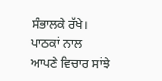ਸੰਭਾਲਕੇ ਰੱਖੇ।
ਪਾਠਕਾਂ ਨਾਲ ਆਪਣੇ ਵਿਚਾਰ ਸਾਂਝੇ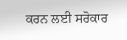ਕਰਨ ਲਈ ਸਰੋਕਾਰ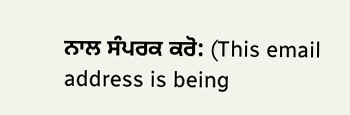ਨਾਲ ਸੰਪਰਕ ਕਰੋ: (This email address is being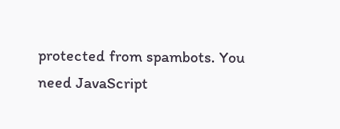protected from spambots. You need JavaScript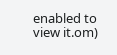enabled to view it.om)